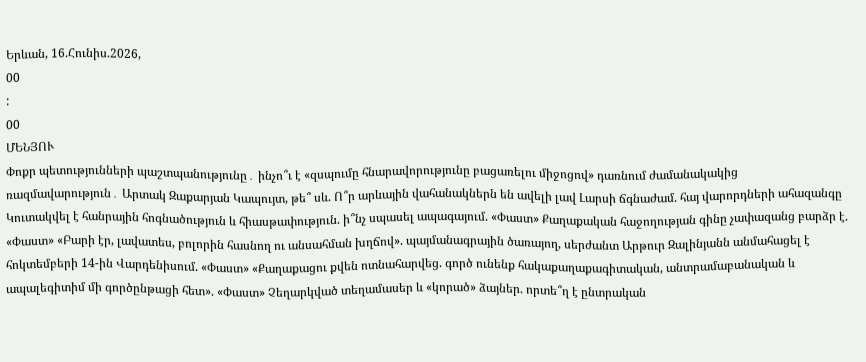Երևան, 16.Հունիս.2026,
00
:
00
ՄԵՆՅՈՒ
Փոքր պետությունների պաշտպանությունը․ ինչո՞ւ է «զսպումը հնարավորությունը բացառելու միջոցով» դառնում ժամանակակից ռազմավարություն․ Արտակ Զաքարյան Կապույտ, թե՞ սև. Ո՞ր արևային վահանակներն են ավելի լավ Լարսի ճգնաժամ. հայ վարորդների ահազանգը Կուտակվել է հանրային հոգնածություն և հիասթափություն. ի՞նչ սպասել ապագայում. «Փաստ» Քաղաքական հաջողության գինը չափազանց բարձր է. «Փաստ» «Բարի էր, լավատես, բոլորին հասնող ու անսահման խղճով». պայմանագրային ծառայող, սերժանտ Արթուր Զալինյանն անմահացել է հոկտեմբերի 14-ին Վարդենիսում. «Փաստ» «Քաղաքացու քվեն ոտնահարվեց. գործ ունենք հակաքաղաքագիտական, անտրամաբանական և ապալեգիտիմ մի գործընթացի հետ». «Փաստ» Չեղարկված տեղամասեր և «կորած» ձայներ. որտե՞ղ է ընտրական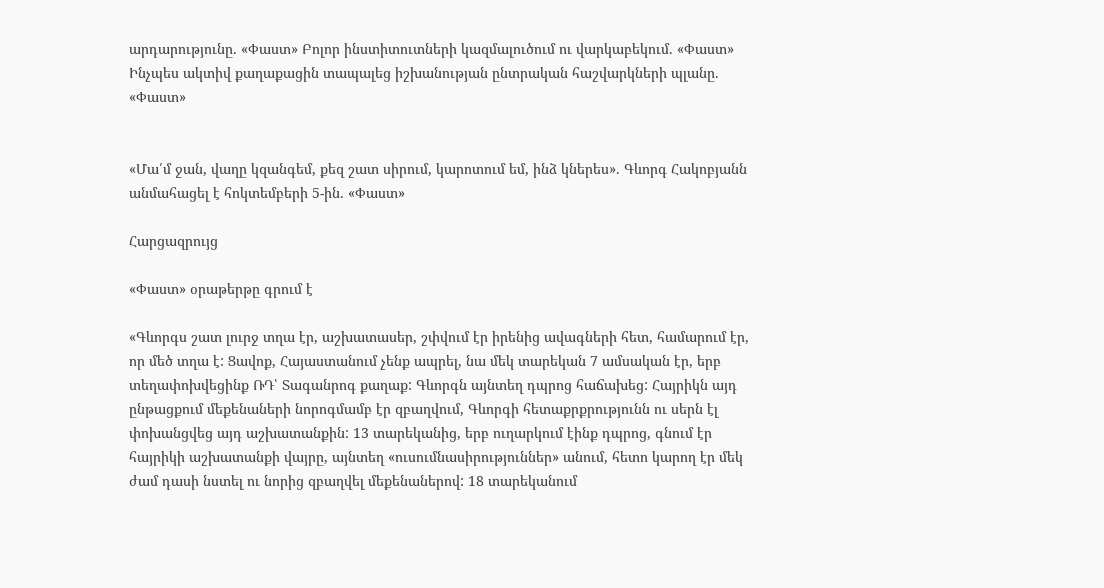արդարությունը. «Փաստ» Բոլոր ինստիտուտների կազմալուծում ու վարկաբեկում. «Փաստ» Ինչպես ակտիվ քաղաքացին տապալեց իշխանության ընտրական հաշվարկների պլանը. «Փաստ»


«Մա՛մ ջան, վաղը կզանգեմ, քեզ շատ սիրում, կարոտում եմ, ինձ կներես». Գևորգ Հակոբյանն անմահացել է հոկտեմբերի 5-ին. «Փաստ»

Հարցազրույց

«Փաստ» օրաթերթը գրում է

«Գևորգս շատ լուրջ տղա էր, աշխատասեր, շփվում էր իրենից ավագների հետ, համարում էր, որ մեծ տղա է: Ցավոք, Հայաստանում չենք ապրել, նա մեկ տարեկան 7 ամսական էր, երբ տեղափոխվեցինք ՌԴ՝ Տագանրոգ քաղաք: Գևորգն այնտեղ դպրոց հաճախեց: Հայրիկն այդ ընթացքում մեքենաների նորոգմամբ էր զբաղվում, Գևորգի հետաքրքրությունն ու սերն էլ փոխանցվեց այդ աշխատանքին: 13 տարեկանից, երբ ուղարկում էինք դպրոց, գնում էր հայրիկի աշխատանքի վայրը, այնտեղ «ուսումնասիրություններ» անում, հետո կարող էր մեկ ժամ դասի նստել ու նորից զբաղվել մեքենաներով: 18 տարեկանում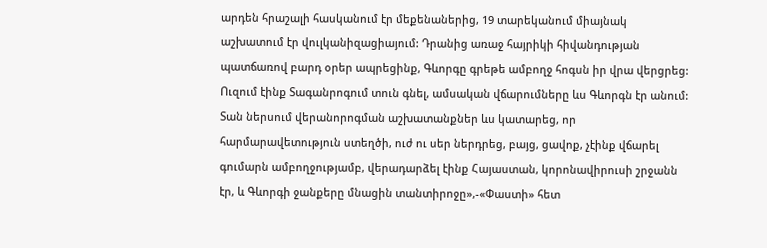արդեն հրաշալի հասկանում էր մեքենաներից, 19 տարեկանում միայնակ աշխատում էր վուլկանիզացիայում: Դրանից առաջ հայրիկի հիվանդության պատճառով բարդ օրեր ապրեցինք, Գևորգը գրեթե ամբողջ հոգսն իր վրա վերցրեց: Ուզում էինք Տագանրոգում տուն գնել, ամսական վճարումները ևս Գևորգն էր անում: Տան ներսում վերանորոգման աշխատանքներ ևս կատարեց, որ հարմարավետություն ստեղծի, ուժ ու սեր ներդրեց, բայց, ցավոք, չէինք վճարել գումարն ամբողջությամբ, վերադարձել էինք Հայաստան, կորոնավիրուսի շրջանն էր, և Գևորգի ջանքերը մնացին տանտիրոջը»,-«Փաստի» հետ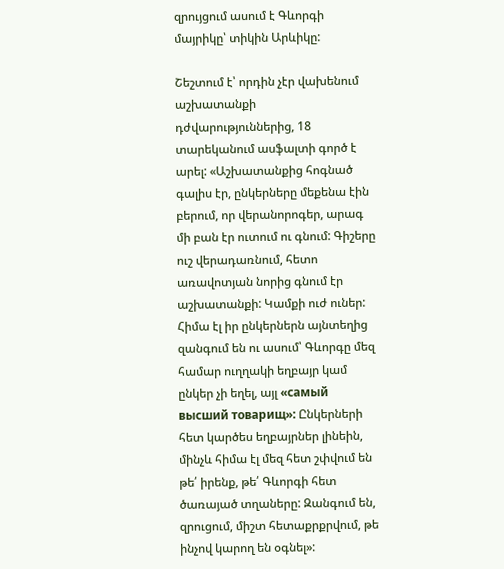զրույցում ասում է Գևորգի մայրիկը՝ տիկին Արևիկը:

Շեշտում է՝ որդին չէր վախենում աշխատանքի դժվարություններից, 18 տարեկանում ասֆալտի գործ է արել: «Աշխատանքից հոգնած գալիս էր, ընկերները մեքենա էին բերում, որ վերանորոգեր, արագ մի բան էր ուտում ու գնում: Գիշերը ուշ վերադառնում, հետո առավոտյան նորից գնում էր աշխատանքի: Կամքի ուժ ուներ: Հիմա էլ իր ընկերներն այնտեղից զանգում են ու ասում՝ Գևորգը մեզ համար ուղղակի եղբայր կամ ընկեր չի եղել, այլ «самый высший товарищ»: Ընկերների հետ կարծես եղբայրներ լինեին, մինչև հիմա էլ մեզ հետ շփվում են թե՛ իրենք, թե՛ Գևորգի հետ ծառայած տղաները: Զանգում են, զրուցում, միշտ հետաքրքրվում, թե ինչով կարող են օգնել»: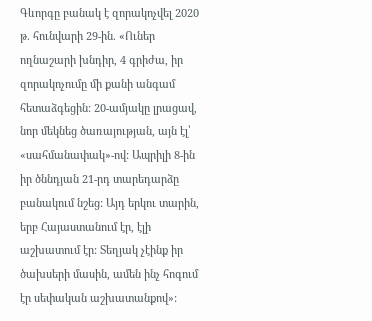Գևորգը բանակ է զորակոչվել 2020 թ. հունվարի 29-ին. «Ուներ ողնաշարի խնդիր, 4 գրիժա, իր զորակոչումը մի քանի անգամ հետաձգեցին: 20-ամյակը լրացավ, նոր մեկնեց ծառայության, այն էլ՝ «սահմանափակ»-ով: Ապրիլի 8-ին իր ծննդյան 21-րդ տարեդարձը բանակում նշեց: Այդ երկու տարին, երբ Հայաստանում էր, էլի աշխատում էր: Տեղյակ չէինք իր ծախսերի մասին, ամեն ինչ հոգում էր սեփական աշխատանքով»: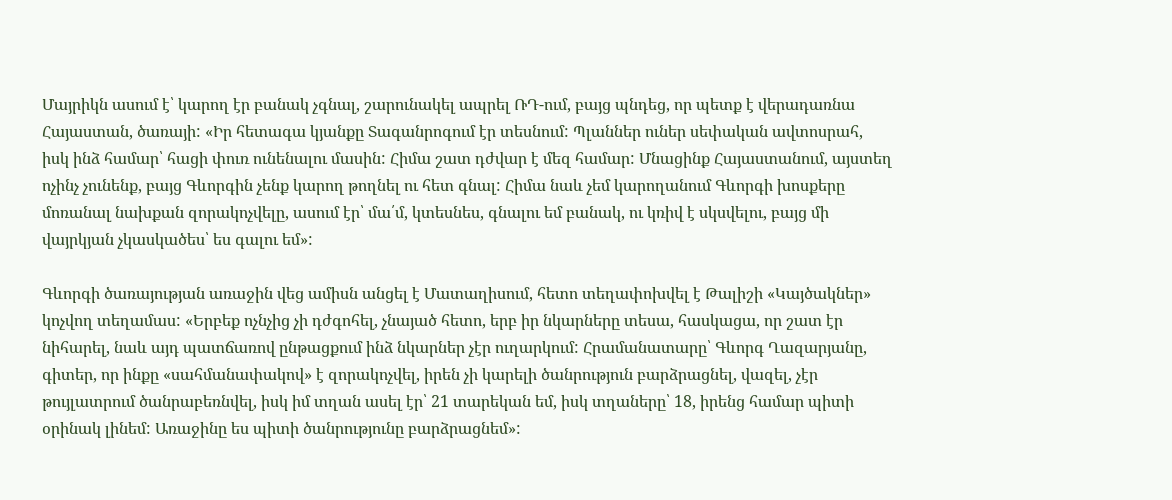Մայրիկն ասում է՝ կարող էր բանակ չգնալ, շարունակել ապրել ՌԴ-ում, բայց պնդեց, որ պետք է վերադառնա Հայաստան, ծառայի: «Իր հետագա կյանքը Տագանրոգում էր տեսնում: Պլաններ ուներ սեփական ավտոսրահ, իսկ ինձ համար՝ հացի փուռ ունենալու մասին: Հիմա շատ դժվար է մեզ համար: Մնացինք Հայաստանում, այստեղ ոչինչ չունենք, բայց Գևորգին չենք կարող թողնել ու հետ գնալ: Հիմա նաև չեմ կարողանում Գևորգի խոսքերը մոռանալ նախքան զորակոչվելը, ասում էր՝ մա՛մ, կտեսնես, գնալու եմ բանակ, ու կռիվ է սկսվելու, բայց մի վայրկյան չկասկածես՝ ես գալու եմ»:

Գևորգի ծառայության առաջին վեց ամիսն անցել է Մատաղիսում, հետո տեղափոխվել է Թալիշի «Կայծակներ» կոչվող տեղամաս: «Երբեք ոչնչից չի դժգոհել, չնայած հետո, երբ իր նկարները տեսա, հասկացա, որ շատ էր նիհարել, նաև այդ պատճառով ընթացքում ինձ նկարներ չէր ուղարկում: Հրամանատարը՝ Գևորգ Ղազարյանը, գիտեր, որ ինքը «սահմանափակով» է զորակոչվել, իրեն չի կարելի ծանրություն բարձրացնել, վազել, չէր թույլատրում ծանրաբեռնվել, իսկ իմ տղան ասել էր՝ 21 տարեկան եմ, իսկ տղաները՝ 18, իրենց համար պիտի օրինակ լինեմ: Առաջինը ես պիտի ծանրությունը բարձրացնեմ»: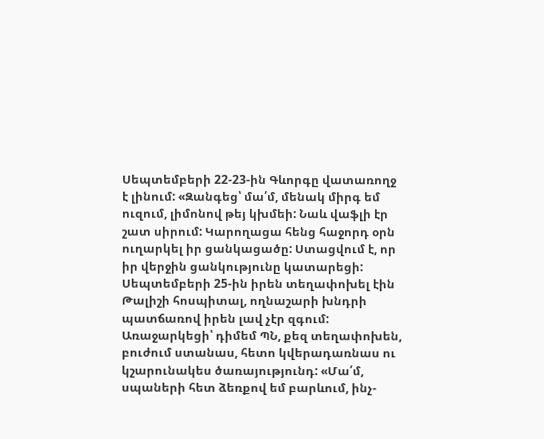Սեպտեմբերի 22-23-ին Գևորգը վատառողջ է լինում: «Զանգեց՝ մա՛մ, մենակ միրգ եմ ուզում, լիմոնով թեյ կխմեի: Նաև վաֆլի էր շատ սիրում: Կարողացա հենց հաջորդ օրն ուղարկել իր ցանկացածը: Ստացվում է, որ իր վերջին ցանկությունը կատարեցի: Սեպտեմբերի 25-ին իրեն տեղափոխել էին Թալիշի հոսպիտալ, ողնաշարի խնդրի պատճառով իրեն լավ չէր զգում: Առաջարկեցի՝ դիմեմ ՊՆ, քեզ տեղափոխեն, բուժում ստանաս, հետո կվերադառնաս ու կշարունակես ծառայությունդ: «Մա՛մ, սպաների հետ ձեռքով եմ բարևում, ինչ-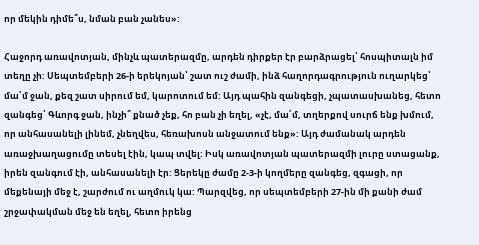որ մեկին դիմե՞ս, նման բան չանես»:

Հաջորդ առավոտյան, մինչև պատերազմը, արդեն դիրքեր էր բարձրացել՝ հոսպիտալն իմ տեղը չի: Սեպտեմբերի 26-ի երեկոյան՝ շատ ուշ ժամի, ինձ հաղորդագրություն ուղարկեց՝ մա՛մ ջան, քեզ շատ սիրում եմ, կարոտում եմ: Այդ պահին զանգեցի, չպատասխանեց, հետո զանգեց՝ Գևորգ ջան, ինչի՞ քնած չեք, հո բան չի եղել, «չէ, մա՛մ, տղերքով սուրճ ենք խմում, որ անհասանելի լինեմ, չնեղվես, հեռախոսն անջատում ենք»: Այդ ժամանակ արդեն առաջխաղացումը տեսել էին, կապ տվել: Իսկ առավոտյան պատերազմի լուրը ստացանք, իրեն զանգում էի, անհասանելի էր: Ցերեկը ժամը 2-3-ի կողմերը զանգեց, զգացի, որ մեքենայի մեջ է, շարժում ու աղմուկ կա: Պարզվեց, որ սեպտեմբերի 27-ին մի քանի ժամ շրջափակման մեջ են եղել, հետո իրենց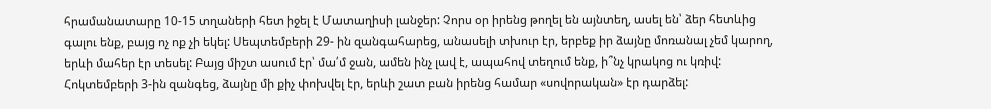հրամանատարը 10-15 տղաների հետ իջել է Մատաղիսի լանջեր: Չորս օր իրենց թողել են այնտեղ, ասել են՝ ձեր հետևից գալու ենք, բայց ոչ ոք չի եկել: Սեպտեմբերի 29- ին զանգահարեց, անասելի տխուր էր, երբեք իր ձայնը մոռանալ չեմ կարող, երևի մահեր էր տեսել: Բայց միշտ ասում էր՝ մա՛մ ջան, ամեն ինչ լավ է, ապահով տեղում ենք, ի՞նչ կրակոց ու կռիվ: Հոկտեմբերի 3-ին զանգեց, ձայնը մի քիչ փոխվել էր, երևի շատ բան իրենց համար «սովորական» էր դարձել: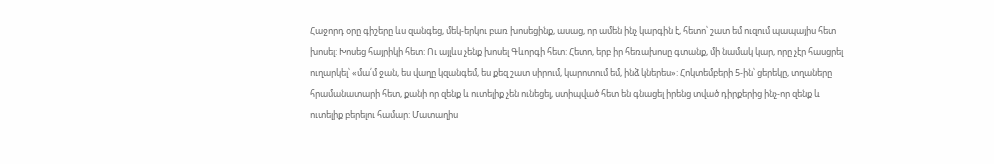Հաջորդ օրը գիշերը ևս զանգեց, մեկ-երկու բառ խոսեցինք, ասաց, որ ամեն ինչ կարգին է, հետո՝ շատ եմ ուզում պապայիս հետ խոսել: Խոսեց հայրիկի հետ: Ու այլևս չենք խոսել Գևորգի հետ: Հետո, երբ իր հեռախոսը գտանք, մի նամակ կար, որը չէր հասցրել ուղարկել՝ «մա՛մ ջան, ես վաղը կզանգեմ, ես քեզ շատ սիրում, կարոտում եմ, ինձ կներես»: Հոկտեմբերի 5-ին՝ ցերեկը, տղաները հրամանատարի հետ, քանի որ զենք և ուտելիք չեն ունեցել, ստիպված հետ են գնացել իրենց տված դիրքերից ինչ-որ զենք և ուտելիք բերելու համար: Մատաղիս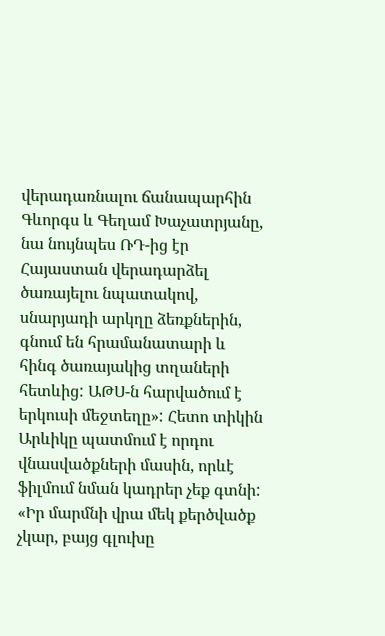վերադառնալու ճանապարհին Գևորգս և Գեղամ Խաչատրյանը, նա նույնպես ՌԴ-ից էր Հայաստան վերադարձել ծառայելու նպատակով, սնարյադի արկղը ձեռքներին, գնում են հրամանատարի և հինգ ծառայակից տղաների հետևից: ԱԹՍ-ն հարվածում է երկուսի մեջտեղը»: Հետո տիկին Արևիկը պատմում է որդու վնասվածքների մասին, որևէ ֆիլմում նման կադրեր չեք գտնի: «Իր մարմնի վրա մեկ քերծվածք չկար, բայց գլուխը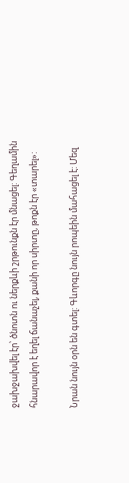ջախջախվել էր՝ ծնոտն ու ներքևի շրթունքն էր մնացել: Գեղամին հնարավոր է եղել ճանաչել, քանի որ սիրտը, թոքն էր «տարել»:

Նրան նույն օրն են գտել: Գևորգը նույն րոպեին մահացել է: Մեզ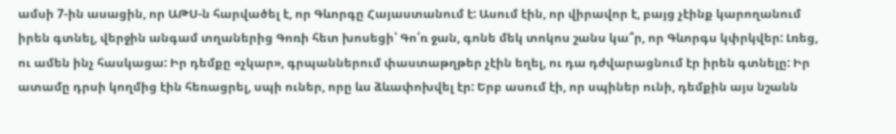ամսի 7-ին ասացին, որ ԱԹՍ-ն հարվածել է, որ Գևորգը Հայաստանում է: Ասում էին, որ վիրավոր է, բայց չէինք կարողանում իրեն գտնել, վերջին անգամ տղաներից Գոռի հետ խոսեցի՝ Գո՛ռ ջան, գոնե մեկ տոկոս շանս կա՞ր, որ Գևորգս կփրկվեր: Լռեց, ու ամեն ինչ հասկացա: Իր դեմքը «չկար», գրպաններում փաստաթղթեր չէին եղել, ու դա դժվարացնում էր իրեն գտնելը: Իր ատամը դրսի կողմից էին հեռացրել, սպի ուներ, որը ևս ձևափոխվել էր: Երբ ասում էի, որ սպիներ ունի, դեմքին այս նշանն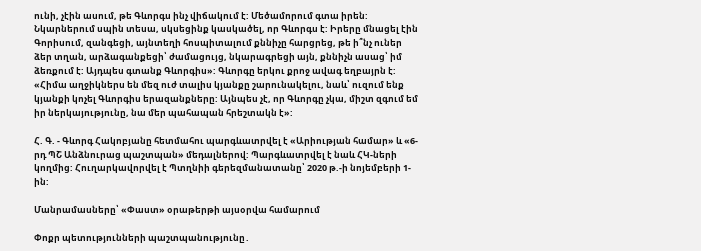ունի, չէին ասում, թե Գևորգս ինչ վիճակում է: Մեծամորում գտա իրեն: Նկարներում սպին տեսա, սկսեցինք կասկածել, որ Գևորգս է: Իրերը մնացել էին Գորիսում, զանգեցի, այնտեղի հոսպիտալում քննիչը հարցրեց, թե ի՞նչ ուներ ձեր տղան, արձագանքեցի՝ ժամացույց, նկարագրեցի այն, քննիչն ասաց՝ իմ ձեռքում է: Այդպես գտանք Գևորգիս»: Գևորգը երկու քրոջ ավագ եղբայրն է: «Հիմա աղջիկներս են մեզ ուժ տալիս կյանքը շարունակելու, նաև՝ ուզում ենք կյանքի կոչել Գևորգիս երազանքները: Այնպես չէ, որ Գևորգը չկա, միշտ զգում եմ իր ներկայությունը, նա մեր պահապան հրեշտակն է»:

Հ. Գ. - Գևորգ Հակոբյանը հետմահու պարգևատրվել է «Արիության համար» և «6-րդ ՊՇ Անձնուրաց պաշտպան» մեդալներով: Պարգևատրվել է նաև ՀԿ-ների կողմից: Հուղարկավորվել է Պտղնիի գերեզմանատանը՝ 2020 թ.-ի նոյեմբերի 1-ին:

Մանրամասները՝ «Փաստ» օրաթերթի այսօրվա համարում

Փոքր պետությունների պաշտպանությունը․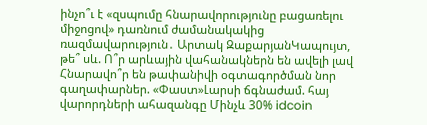ինչո՞ւ է «զսպումը հնարավորությունը բացառելու միջոցով» դառնում ժամանակակից ռազմավարություն․ Արտակ ԶաքարյանԿապույտ, թե՞ սև. Ո՞ր արևային վահանակներն են ավելի լավ Հնարավո՞ր են թափանիվի օգտագործման նոր գաղափարներ. «Փաստ»Լարսի ճգնաժամ. հայ վարորդների ահազանգը Մինչև 30% idcoin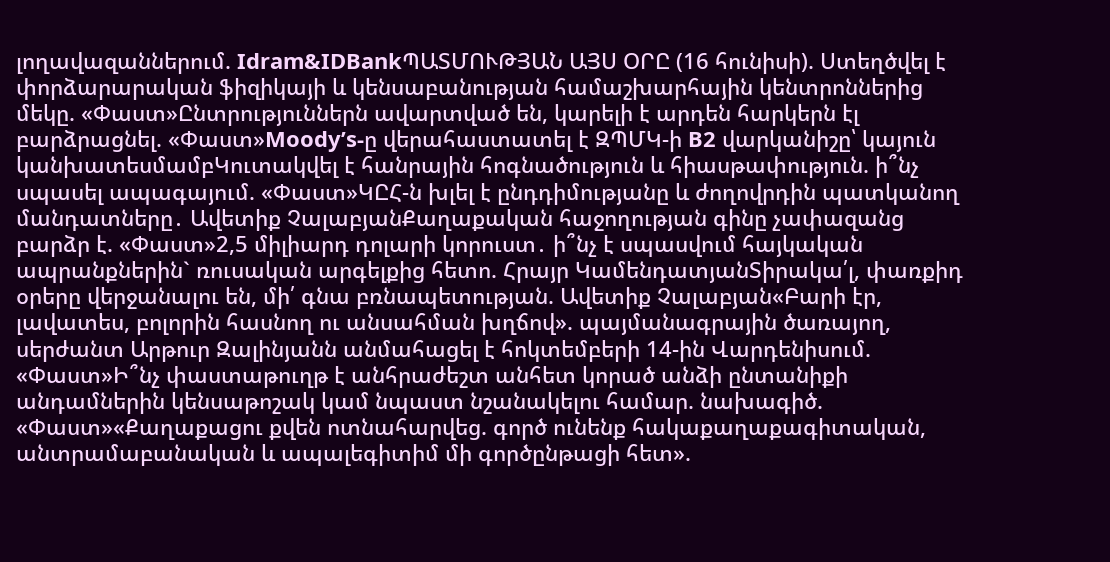լողավազաններում. Idram&IDBankՊԱՏՄՈՒԹՅԱՆ ԱՅՍ ՕՐԸ (16 հունիսի). Ստեղծվել է փորձարարական ֆիզիկայի և կենսաբանության համաշխարհային կենտրոններից մեկը. «Փաստ»Ընտրություններն ավարտված են, կարելի է արդեն հարկերն էլ բարձրացնել. «Փաստ»Moody’s-ը վերահաստատել է ԶՊՄԿ-ի B2 վարկանիշը՝ կայուն կանխատեսմամբԿուտակվել է հանրային հոգնածություն և հիասթափություն. ի՞նչ սպասել ապագայում. «Փաստ»ԿԸՀ-ն խլել է ընդդիմությանը և ժողովրդին պատկանող մանդատները․ Ավետիք ՉալաբյանՔաղաքական հաջողության գինը չափազանց բարձր է. «Փաստ»2,5 միլիարդ դոլարի կորուստ․ ի՞նչ է սպասվում հայկական ապրանքներին` ռուսական արգելքից հետո. Հրայր ԿամենդատյանՏիրակա՛լ, փառքիդ օրերը վերջանալու են, մի՛ գնա բռնապետության. Ավետիք Չալաբյան«Բարի էր, լավատես, բոլորին հասնող ու անսահման խղճով». պայմանագրային ծառայող, սերժանտ Արթուր Զալինյանն անմահացել է հոկտեմբերի 14-ին Վարդենիսում. «Փաստ»Ի՞նչ փաստաթուղթ է անհրաժեշտ անհետ կորած անձի ընտանիքի անդամներին կենսաթոշակ կամ նպաստ նշանակելու համար. նախագիծ. «Փաստ»«Քաղաքացու քվեն ոտնահարվեց. գործ ունենք հակաքաղաքագիտական, անտրամաբանական և ապալեգիտիմ մի գործընթացի հետ».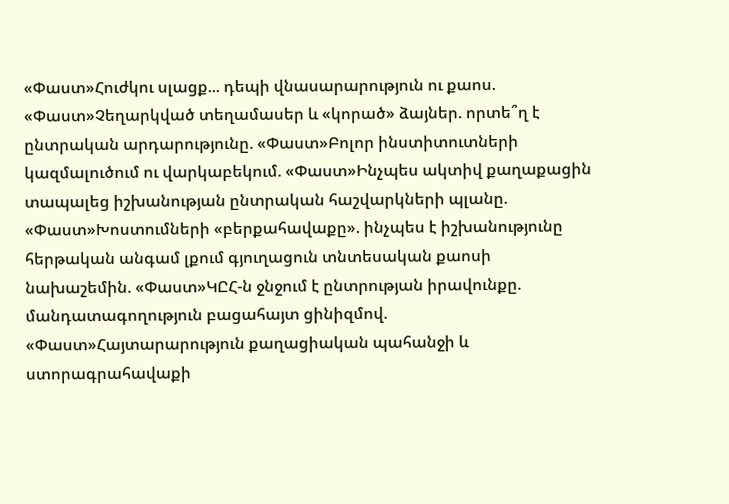«Փաստ»Հուժկու սլացք... դեպի վնասարարություն ու քաոս. «Փաստ»Չեղարկված տեղամասեր և «կորած» ձայներ. որտե՞ղ է ընտրական արդարությունը. «Փաստ»Բոլոր ինստիտուտների կազմալուծում ու վարկաբեկում. «Փաստ»Ինչպես ակտիվ քաղաքացին տապալեց իշխանության ընտրական հաշվարկների պլանը. «Փաստ»Խոստումների «բերքահավաքը». ինչպես է իշխանությունը հերթական անգամ լքում գյուղացուն տնտեսական քաոսի նախաշեմին. «Փաստ»ԿԸՀ-ն ջնջում է ընտրության իրավունքը. մանդատագողություն բացահայտ ցինիզմով. «Փաստ»Հայտարարություն քաղացիական պահանջի և ստորագրահավաքի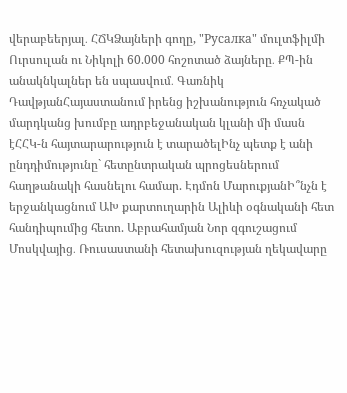վերաբեերյալ․ ՀՃԿՁայների գողը, "Русалка" մուլտֆիլմի Ուրսուլան ու Նիկոլի 60.000 հոշոտած ձայները․ ՔՊ-ին անակնկալներ են սպասվում․ Գառնիկ ԴավթյանՀայաստանում իրենց իշխանություն հռչակած մարդկանց խումբը ադրբեջանական կլանի մի մասն էՀՀԿ-ն հայտարարություն է տարածելԻնչ պետք է անի ընդդիմությունը` հետընտրական պրոցեսներում հաղթանակի հասնելու համար. Էդմոն ՄարուքյանԻ՞նչն է երջանկացնում ԱԽ քարտուղարին Ալիևի օգնականի հետ հանդիպումից հետո. Աբրահամյան Նոր զգուշացում Մոսկվայից․ Ռուսաստանի հետախուզության ղեկավարը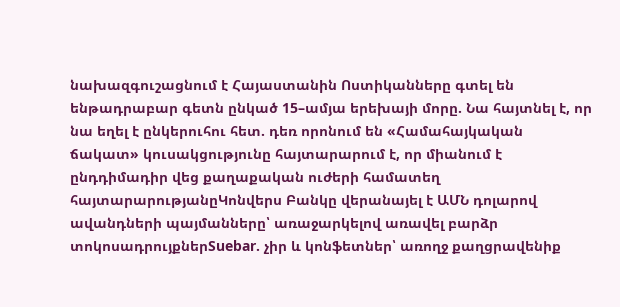նախազգուշացնում է Հայաստանին Ոստիկանները գտել են ենթադրաբար գետն ընկած 15–ամյա երեխայի մորը. Նա հայտնել է, որ նա եղել է ընկերուհու հետ. դեռ որոնում են «Համահայկական ճակատ» կուսակցությունը հայտարարում է, որ միանում է ընդդիմադիր վեց քաղաքական ուժերի համատեղ հայտարարությանըԿոնվերս Բանկը վերանայել է ԱՄՆ դոլարով ավանդների պայմանները՝ առաջարկելով առավել բարձր տոկոսադրույքներSuebar. չիր և կոնֆետներ՝ առողջ քաղցրավենիք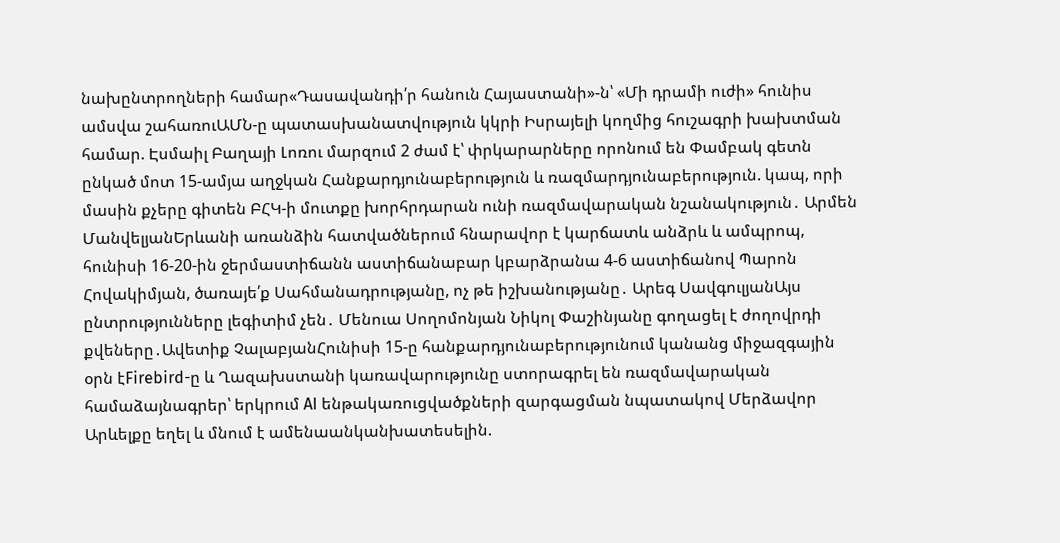նախընտրողների համար«Դասավանդի՛ր հանուն Հայաստանի»-ն՝ «Մի դրամի ուժի» հունիս ամսվա շահառուԱՄՆ-ը պատասխանատվություն կկրի Իսրայելի կողմից հուշագրի խախտման համար. Էսմաիլ Բաղայի Լոռու մարզում 2 ժամ է՝ փրկարարները որոնում են Փամբակ գետն ընկած մոտ 15-ամյա աղջկան Հանքարդյունաբերություն և ռազմարդյունաբերություն. կապ, որի մասին քչերը գիտեն ԲՀԿ-ի մուտքը խորհրդարան ունի ռազմավարական նշանակություն․ Արմեն ՄանվելյանԵրևանի առանձին հատվածներում հնարավոր է կարճատև անձրև և ամպրոպ, հունիսի 16-20-ին ջերմաստիճանն աստիճանաբար կբարձրանա 4-6 աստիճանով Պարոն Հովակիմյան, ծառայե՛ք Սահմանադրությանը, ոչ թե իշխանությանը․ Արեգ ՍավգուլյանԱյս ընտրությունները լեգիտիմ չեն․ Մենուա Սողոմոնյան Նիկոլ Փաշինյանը գողացել է ժողովրդի քվեները․Ավետիք ՉալաբյանՀունիսի 15-ը հանքարդյունաբերությունում կանանց միջազգային օրն էFirebird-ը և Ղազախստանի կառավարությունը ստորագրել են ռազմավարական համաձայնագրեր՝ երկրում AI ենթակառուցվածքների զարգացման նպատակով Մերձավոր Արևելքը եղել և մնում է ամենաանկանխատեսելին.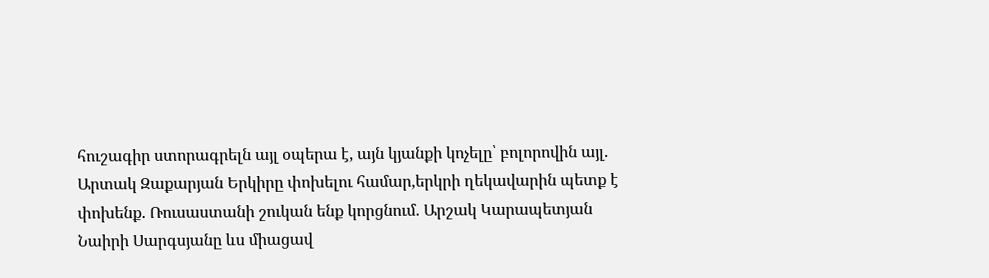հուշագիր ստորագրելն այլ օպերա է, այն կյանքի կոչելը՝ բոլորովին այլ. Արտակ Զաքարյան Երկիրը փոխելու համար,երկրի ղեկավարին պետք է փոխենք. Ռուսաստանի շուկան ենք կորցնում. Արշակ Կարապետյան Նաիրի Սարգսյանը ևս միացավ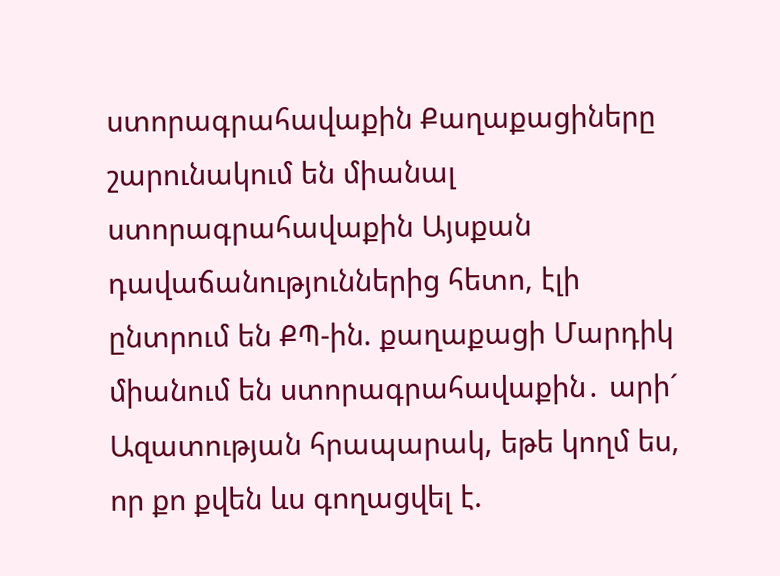ստորագրահավաքին Քաղաքացիները շարունակում են միանալ ստորագրահավաքին Այսքան դավաճանություններից հետո, էլի ընտրում են ՔՊ-ին. քաղաքացի Մարդիկ միանում են ստորագրահավաքին․ արի´ Ազատության հրապարակ, եթե կողմ ես, որ քո քվեն ևս գողացվել է.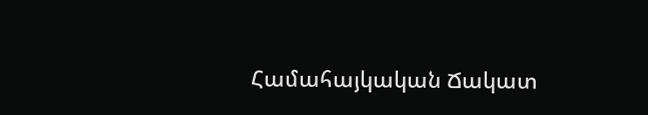Համահայկական Ճակատ